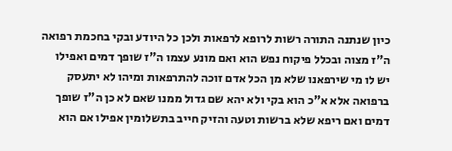כיון שנתנה התורה רשות לרופא לרפאות ולכן כל היודע ובקי בחכמת רפואה ה"ז מצוה ובכלל פיקוח נפש הוא ואם מונע עצמו ה"ז שופך דמים ואפילו יש לו מי שירפאנו שלא מן הכל אדם זוכה להתרפאות ומיהו לא יתעסק ברפואה אלא א"כ הוא בקי ולא יהא שם גדול ממנו שאם לא כן ה"ז שופך דמים ואם ריפא שלא ברשות וטעה והזיק חייב בתשלומין אפילו אם הוא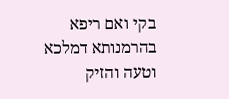בקי ואם ריפא בהרמנותא דמלכא וטעה והזיק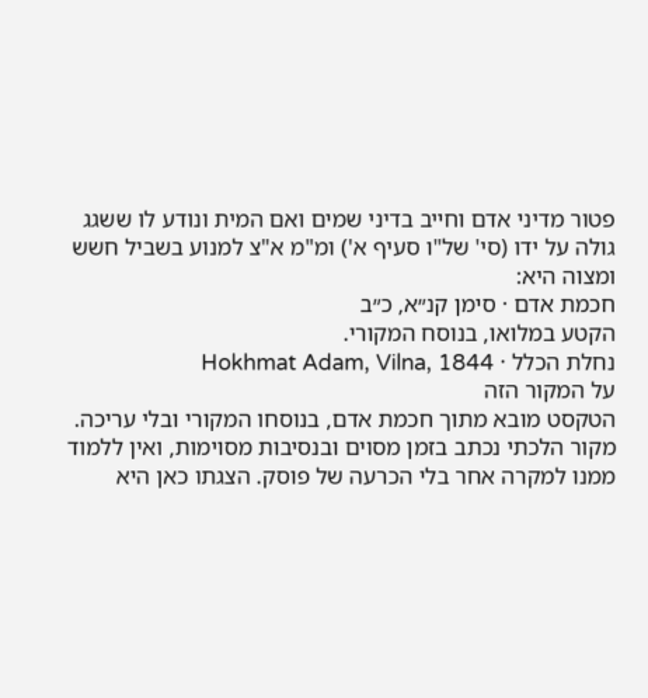פטור מדיני אדם וחייב בדיני שמים ואם המית ונודע לו ששגג גולה על ידו (סי' של"ו סעיף א') ומ"מ א"צ למנוע בשביל חשש ומצוה היא:
חכמת אדם · סימן קנ״א, כ״ב
הקטע במלואו, בנוסח המקורי.
נחלת הכלל · Hokhmat Adam, Vilna, 1844
על המקור הזה
הטקסט מובא מתוך חכמת אדם, בנוסחו המקורי ובלי עריכה. מקור הלכתי נכתב בזמן מסוים ובנסיבות מסוימות, ואין ללמוד ממנו למקרה אחר בלי הכרעה של פוסק. הצגתו כאן היא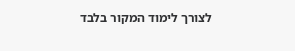לצורך לימוד המקור בלבד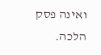ואינה פסק הלכה.